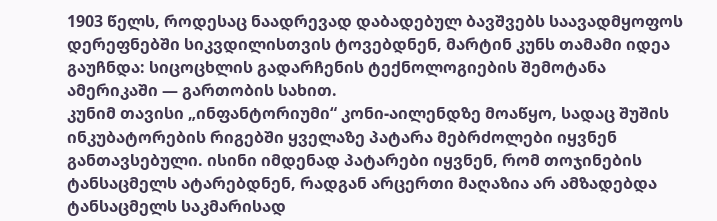1903 წელს, როდესაც ნაადრევად დაბადებულ ბავშვებს საავადმყოფოს დერეფნებში სიკვდილისთვის ტოვებდნენ, მარტინ კუნს თამამი იდეა გაუჩნდა: სიცოცხლის გადარჩენის ტექნოლოგიების შემოტანა ამერიკაში — გართობის სახით.
კუნიმ თავისი „ინფანტორიუმი“ კონი-აილენდზე მოაწყო, სადაც შუშის ინკუბატორების რიგებში ყველაზე პატარა მებრძოლები იყვნენ განთავსებული. ისინი იმდენად პატარები იყვნენ, რომ თოჯინების ტანსაცმელს ატარებდნენ, რადგან არცერთი მაღაზია არ ამზადებდა ტანსაცმელს საკმარისად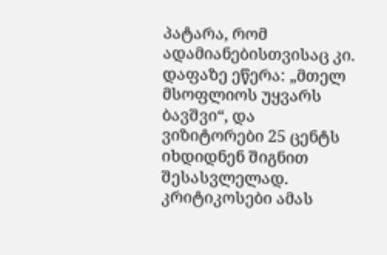პატარა, რომ ადამიანებისთვისაც კი.
დაფაზე ეწერა: „მთელ მსოფლიოს უყვარს ბავშვი“, და ვიზიტორები 25 ცენტს იხდიდნენ შიგნით შესასვლელად. კრიტიკოსები ამას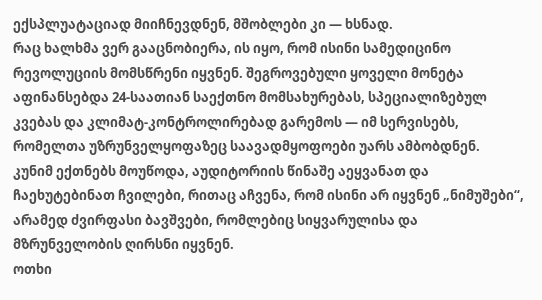ექსპლუატაციად მიიჩნევდნენ, მშობლები კი — ხსნად.
რაც ხალხმა ვერ გააცნობიერა, ის იყო, რომ ისინი სამედიცინო რევოლუციის მომსწრენი იყვნენ. შეგროვებული ყოველი მონეტა აფინანსებდა 24-საათიან საექთნო მომსახურებას, სპეციალიზებულ კვებას და კლიმატ-კონტროლირებად გარემოს — იმ სერვისებს, რომელთა უზრუნველყოფაზეც საავადმყოფოები უარს ამბობდნენ.
კუნიმ ექთნებს მოუწოდა, აუდიტორიის წინაშე აეყვანათ და ჩაეხუტებინათ ჩვილები, რითაც აჩვენა, რომ ისინი არ იყვნენ „ნიმუშები“, არამედ ძვირფასი ბავშვები, რომლებიც სიყვარულისა და მზრუნველობის ღირსნი იყვნენ.
ოთხი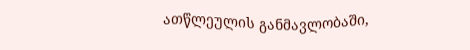ათწლეულის განმავლობაში,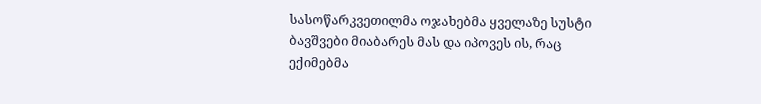სასოწარკვეთილმა ოჯახებმა ყველაზე სუსტი ბავშვები მიაბარეს მას და იპოვეს ის, რაც ექიმებმა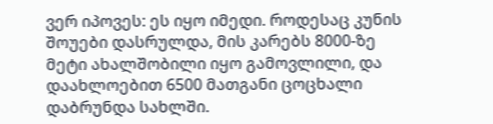ვერ იპოვეს: ეს იყო იმედი. როდესაც კუნის შოუები დასრულდა, მის კარებს 8000-ზე მეტი ახალშობილი იყო გამოვლილი, და დაახლოებით 6500 მათგანი ცოცხალი დაბრუნდა სახლში.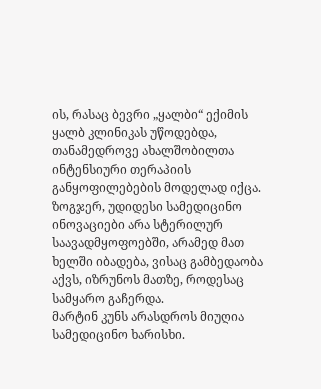ის, რასაც ბევრი „ყალბი“ ექიმის ყალბ კლინიკას უწოდებდა, თანამედროვე ახალშობილთა ინტენსიური თერაპიის განყოფილებების მოდელად იქცა. ზოგჯერ, უდიდესი სამედიცინო ინოვაციები არა სტერილურ საავადმყოფოებში, არამედ მათ ხელში იბადება, ვისაც გამბედაობა აქვს, იზრუნოს მათზე, როდესაც სამყარო გაჩერდა.
მარტინ კუნს არასდროს მიუღია სამედიცინო ხარისხი.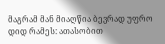მაგრამ მან მიაღწია ბევრად უფრო დიდ რამეს: ათასობით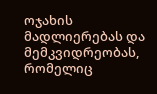ოჯახის მადლიერებას და მემკვიდრეობას, რომელიც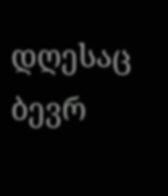დღესაც ბევრ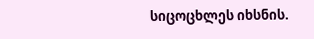სიცოცხლეს იხსნის.